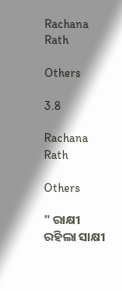Rachana Rath

Others

3.8

Rachana Rath

Others

" ରାକ୍ଷୀ ରହିଲା ସାକ୍ଷୀ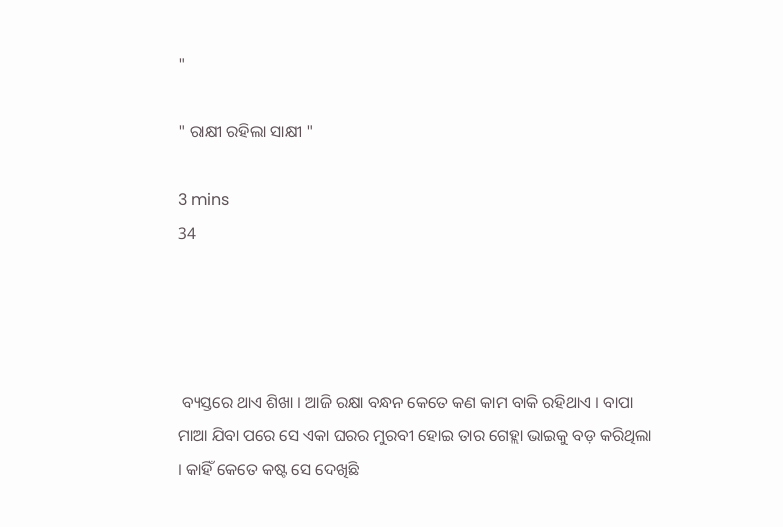"

" ରାକ୍ଷୀ ରହିଲା ସାକ୍ଷୀ "

3 mins
34




 ବ୍ୟସ୍ତରେ ଥାଏ ଶିଖା । ଆଜି ରକ୍ଷା ବନ୍ଧନ କେତେ କଣ କାମ ବାକି ରହିଥାଏ । ବାପା ମାଆ ଯିବା ପରେ ସେ ଏକା ଘରର ମୁରବୀ ହୋଇ ତାର ଗେହ୍ଲା ଭାଇକୁ ବଡ଼ କରିଥିଲା । କାହିଁ କେତେ କଷ୍ଟ ସେ ଦେଖିଛି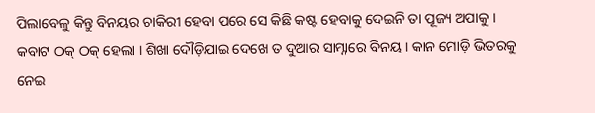ପିଲାବେଳୁ କିନ୍ତୁ ବିନୟର ଚାକିରୀ ହେବା ପରେ ସେ କିଛି କଷ୍ଟ ହେବାକୁ ଦେଇନି ତା ପୂଜ୍ୟ ଅପାକୁ । କବାଟ ଠକ୍ ଠକ୍ ହେଲା । ଶିଖା ଦୌଡ଼ିଯାଇ ଦେଖେ ତ ଦୁଆର ସାମ୍ନାରେ ବିନୟ । କାନ ମୋଡ଼ି ଭିତରକୁ ନେଇ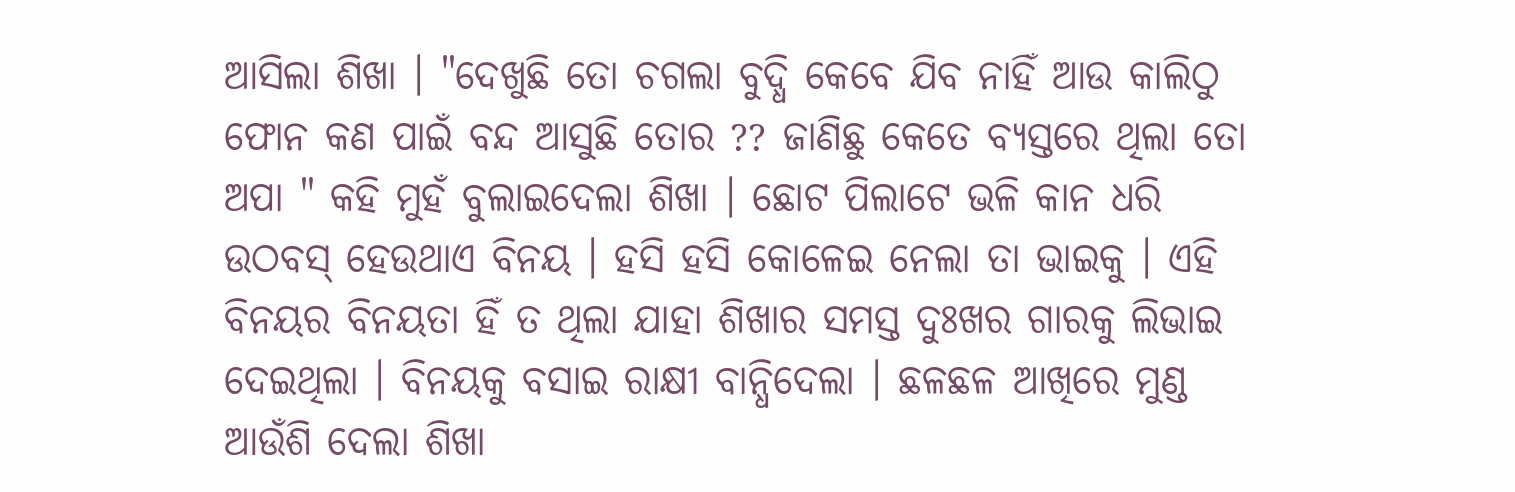ଆସିଲା ଶିଖା । "ଦେଖୁଛି ତୋ ଚଗଲା ବୁଦ୍ଧି କେବେ ଯିବ ନାହିଁ ଆଉ କାଲିଠୁ ଫୋନ କଣ ପାଇଁ ବନ୍ଦ ଆସୁଛି ତୋର ?? ଜାଣିଛୁ କେତେ ବ୍ୟସ୍ତରେ ଥିଲା ତୋ ଅପା " କହି ମୁହଁ ବୁଲାଇଦେଲା ଶିଖା । ଛୋଟ ପିଲାଟେ ଭଳି କାନ ଧରି ଉଠବସ୍ ହେଉଥାଏ ବିନୟ । ହସି ହସି କୋଳେଇ ନେଲା ତା ଭାଇକୁ । ଏହି ବିନୟର ବିନୟତା ହିଁ ତ ଥିଲା ଯାହା ଶିଖାର ସମସ୍ତ ଦୁଃଖର ଗାରକୁ ଲିଭାଇ ଦେଇଥିଲା । ବିନୟକୁ ବସାଇ ରାକ୍ଷୀ ବାନ୍ଧିଦେଲା । ଛଳଛଳ ଆଖିରେ ମୁଣ୍ଡ ଆଉଁଶି ଦେଲା ଶିଖା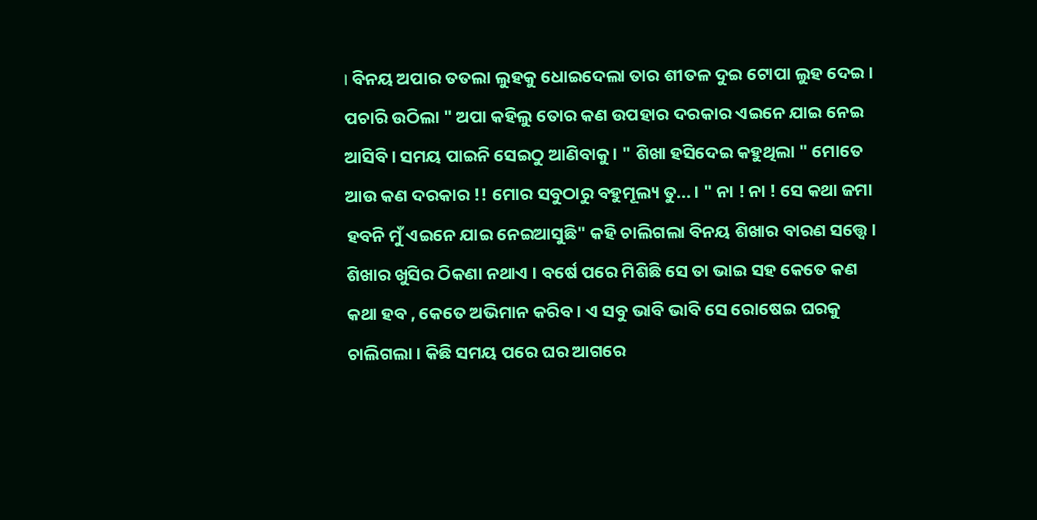। ବିନୟ ଅପାର ତତଲା ଲୁହକୁ ଧୋଇଦେଲା ତାର ଶୀତଳ ଦୁଇ ଟୋପା ଲୁହ ଦେଇ । ପଚାରି ଉଠିଲା " ଅପା କହିଲୁ ତୋର କଣ ଉପହାର ଦରକାର ଏଇନେ ଯାଇ ନେଇ ଆସିବି । ସମୟ ପାଇନି ସେଇଠୁ ଆଣିବାକୁ । " ଶିଖା ହସିଦେଇ କହୁଥିଲା " ମୋତେ ଆଉ କଣ ଦରକାର !! ମୋର ସବୁଠାରୁ ବହୁମୂଲ୍ୟ ତୁ... । " ନା ! ନା ! ସେ କଥା ଜମା ହବନି ମୁଁ ଏଇନେ ଯାଇ ନେଇଆସୁଛି" କହି ଚାଲିଗଲା ବିନୟ ଶିଖାର ବାରଣ ସତ୍ତ୍ୱେ । ଶିଖାର ଖୁସିର ଠିକଣା ନଥାଏ । ବର୍ଷେ ପରେ ମିଶିଛି ସେ ତା ଭାଇ ସହ କେତେ କଣ କଥା ହବ , କେତେ ଅଭିମାନ କରିବ । ଏ ସବୁ ଭାବି ଭାବି ସେ ରୋଷେଇ ଘରକୁ ଚାଲିଗଲା । କିଛି ସମୟ ପରେ ଘର ଆଗରେ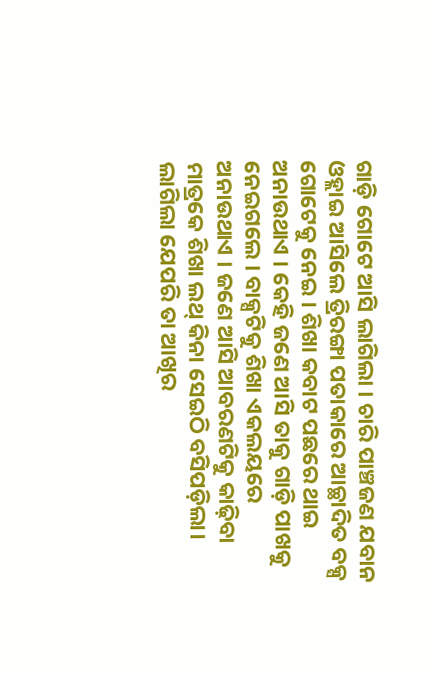ଗାଡ଼ି ଗୋଟେ ଆସି ଲାଗିଲା । ଚାରି ପାଞ୍ଚଜଣ ଯବାନ ଓହ୍ଲାଇ ଆସିଲେ ତ୍ରିରଙ୍ଗା ପତାକାରେ ଆଚ୍ଛାଦିତ ବକ୍ସ ଗୋଟେକୁ ନେଇ । ଶିଖା କବାଟ ପଛରେ ଥାଇ ଅନାଉଥାଏ । କେହି ଜଣେ ଆସି ତାକୁ ଗାଡ଼ି ପାଖକୁ ନେଇଗଲେ । ବାକ୍ସଟିକୁ ଶିଖା ଏକଲୟରେ ଅନାଉଥାଏ । ଜଣେ ଆସି ଆବରଣଟିକୁ କାଢ଼ିବା ମାତ୍ରକେ ଶିଖା ଲଥ୍ କିନା ସେଇଠି ବସିପଡ଼ିଲା। ଲାଗିଲା ଯେପରି ତା ଆଖିର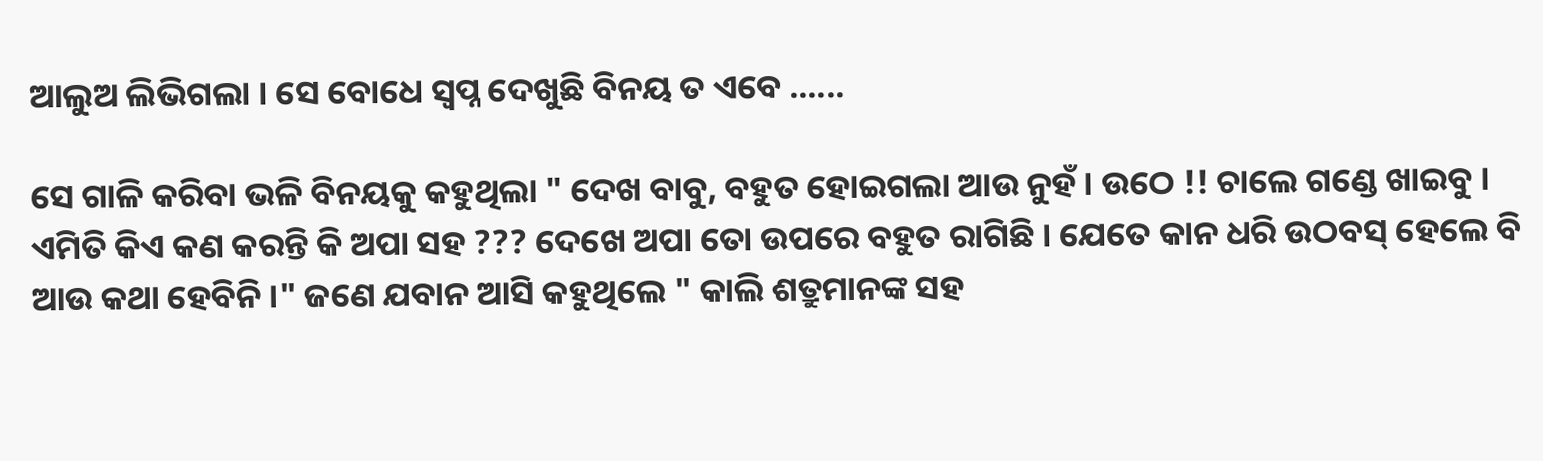ଆଲୁଅ ଲିଭିଗଲା । ସେ ବୋଧେ ସ୍ୱପ୍ନ ଦେଖୁଛି ବିନୟ ତ ଏବେ ......

ସେ ଗାଳି କରିବା ଭଳି ବିନୟକୁ କହୁଥିଲା " ଦେଖ ବାବୁ, ବହୁତ ହୋଇଗଲା ଆଉ ନୁହଁ । ଉଠେ !! ଚାଲେ ଗଣ୍ଡେ ଖାଇବୁ । ଏମିତି କିଏ କଣ କରନ୍ତି କି ଅପା ସହ ??? ଦେଖେ ଅପା ତୋ ଉପରେ ବହୁତ ରାଗିଛି । ଯେତେ କାନ ଧରି ଉଠବସ୍ ହେଲେ ବି ଆଉ କଥା ହେବିନି ।" ଜଣେ ଯବାନ ଆସି କହୁଥିଲେ " କାଲି ଶତ୍ରୁମାନଙ୍କ ସହ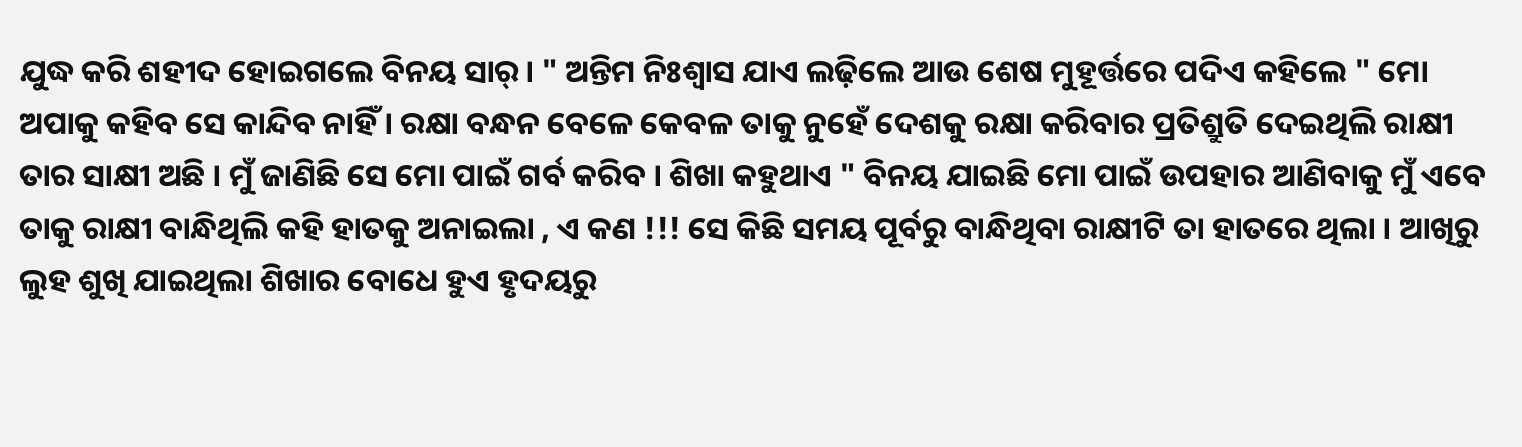ଯୁଦ୍ଧ କରି ଶହୀଦ ହୋଇଗଲେ ବିନୟ ସାର୍। " ଅନ୍ତିମ ନିଃଶ୍ୱାସ ଯାଏ ଲଢ଼ିଲେ ଆଉ ଶେଷ ମୁହୂର୍ତ୍ତରେ ପଦିଏ କହିଲେ " ମୋ ଅପାକୁ କହିବ ସେ କାନ୍ଦିବ ନାହିଁ । ରକ୍ଷା ବନ୍ଧନ ବେଳେ କେବଳ ତାକୁ ନୁହେଁ ଦେଶକୁ ରକ୍ଷା କରିବାର ପ୍ରତିଶ୍ରୁତି ଦେଇଥିଲି ରାକ୍ଷୀ ତାର ସାକ୍ଷୀ ଅଛି । ମୁଁ ଜାଣିଛି ସେ ମୋ ପାଇଁ ଗର୍ବ କରିବ । ଶିଖା କହୁଥାଏ " ବିନୟ ଯାଇଛି ମୋ ପାଇଁ ଉପହାର ଆଣିବାକୁ ମୁଁ ଏବେ ତାକୁ ରାକ୍ଷୀ ବାନ୍ଧିଥିଲି କହି ହାତକୁ ଅନାଇଲା , ଏ କଣ !!! ସେ କିଛି ସମୟ ପୂର୍ବରୁ ବାନ୍ଧିଥିବା ରାକ୍ଷୀଟି ତା ହାତରେ ଥିଲା । ଆଖିରୁ ଲୁହ ଶୁଖି ଯାଇଥିଲା ଶିଖାର ବୋଧେ ହୁଏ ହୃଦୟରୁ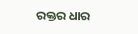ରକ୍ତର ଧାର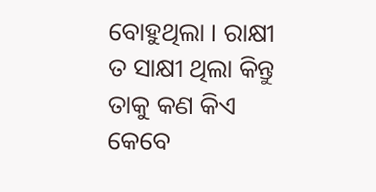ବୋହୁଥିଲା । ରାକ୍ଷୀ ତ ସାକ୍ଷୀ ଥିଲା କିନ୍ତୁ ତାକୁ କଣ କିଏ କେବେ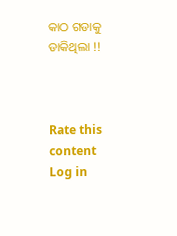କାଠ ଗଡାକୁ ଡାକିଥିଲା !!



Rate this content
Log in